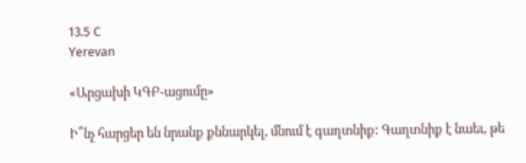13.5 C
Yerevan

«Արցախի ԿԳԲ-ացումը»

Ի՞նչ հարցեր են նրանք քննարկել, մնում է գաղտնիք: Գաղտնիք է նաեւ, թե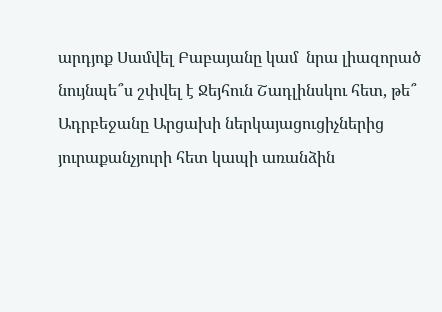արդյոք Սամվել Բաբայանը կամ  նրա լիազորած նույնպե՞ս շփվել է Ջեյհուն Շադլինսկու հետ, թե՞ Ադրբեջանը Արցախի ներկայացուցիչներից յուրաքանչյուրի հետ կապի առանձին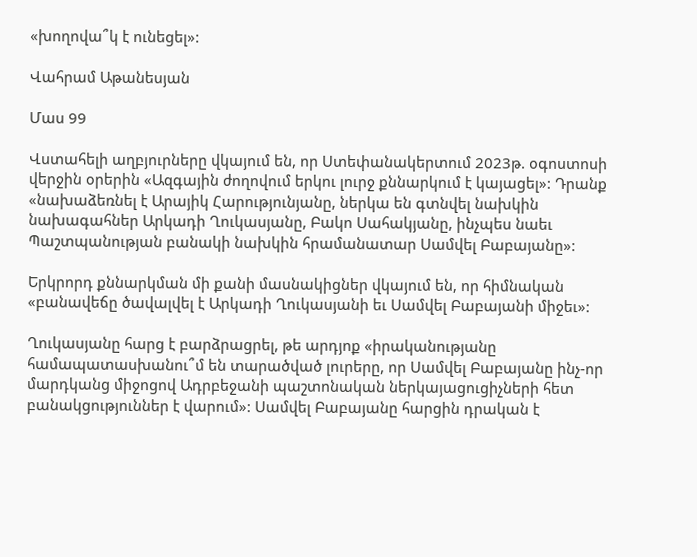«խողովա՞կ է ունեցել»:

Վահրամ Աթանեսյան

Մաս 99

Վստահելի աղբյուրները վկայում են, որ Ստեփանակերտում 2023թ. օգոստոսի վերջին օրերին «Ազգային ժողովում երկու լուրջ քննարկում է կայացել»: Դրանք «նախաձեռնել է Արայիկ Հարությունյանը, ներկա են գտնվել նախկին նախագահներ Արկադի Ղուկասյանը, Բակո Սահակյանը, ինչպես նաեւ Պաշտպանության բանակի նախկին հրամանատար Սամվել Բաբայանը»:

Երկրորդ քննարկման մի քանի մասնակիցներ վկայում են, որ հիմնական «բանավեճը ծավալվել է Արկադի Ղուկասյանի եւ Սամվել Բաբայանի միջեւ»:

Ղուկասյանը հարց է բարձրացրել, թե արդյոք «իրականությանը համապատասխանու՞մ են տարածված լուրերը, որ Սամվել Բաբայանը ինչ-որ մարդկանց միջոցով Ադրբեջանի պաշտոնական ներկայացուցիչների հետ բանակցություններ է վարում»: Սամվել Բաբայանը հարցին դրական է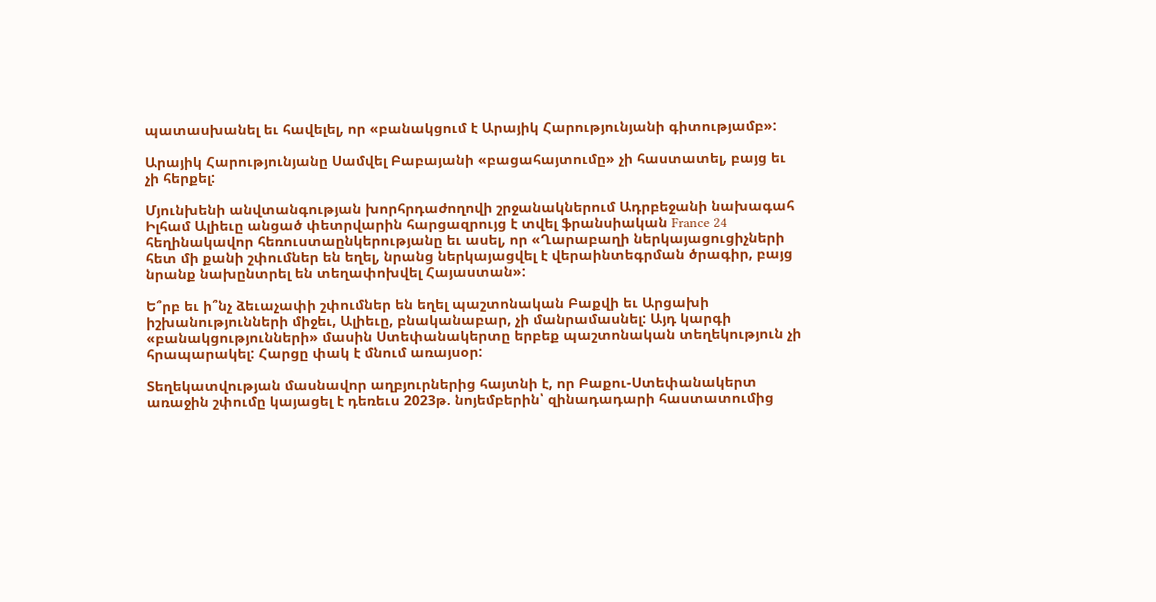պատասխանել եւ հավելել, որ «բանակցում է Արայիկ Հարությունյանի գիտությամբ»:

Արայիկ Հարությունյանը Սամվել Բաբայանի «բացահայտումը» չի հաստատել, բայց եւ չի հերքել:

Մյունխենի անվտանգության խորհրդաժողովի շրջանակներում Ադրբեջանի նախագահ Իլհամ Ալիեւը անցած փետրվարին հարցազրույց է տվել ֆրանսիական France 24 հեղինակավոր հեռուստաընկերությանը եւ ասել, որ «Ղարաբաղի ներկայացուցիչների հետ մի քանի շփումներ են եղել, նրանց ներկայացվել է վերաինտեգրման ծրագիր, բայց նրանք նախընտրել են տեղափոխվել Հայաստան»:

Ե՞րբ եւ ի՞նչ ձեւաչափի շփումներ են եղել պաշտոնական Բաքվի եւ Արցախի իշխանությունների միջեւ, Ալիեւը, բնականաբար, չի մանրամասնել: Այդ կարգի «բանակցությունների» մասին Ստեփանակերտը երբեք պաշտոնական տեղեկություն չի հրապարակել: Հարցը փակ է մնում առայսօր:

Տեղեկատվության մասնավոր աղբյուրներից հայտնի է, որ Բաքու-Ստեփանակերտ առաջին շփումը կայացել է դեռեւս 2023թ. նոյեմբերին՝ զինադադարի հաստատումից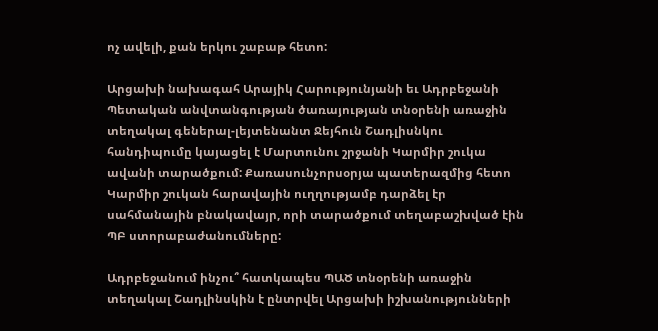ոչ ավելի, քան երկու շաբաթ հետո:

Արցախի նախագահ Արայիկ Հարությունյանի եւ Ադրբեջանի Պետական անվտանգության ծառայության տնօրենի առաջին տեղակալ գեներալ-լեյտենանտ Ջեյհուն Շադլիսնկու հանդիպումը կայացել է Մարտունու շրջանի Կարմիր շուկա ավանի տարածքում: Քառասունչորսօրյա պատերազմից հետո Կարմիր շուկան հարավային ուղղությամբ դարձել էր սահմանային բնակավայր, որի տարածքում տեղաբաշխված էին ՊԲ ստորաբաժանումները:

Ադրբեջանում ինչու՞ հատկապես ՊԱԾ տնօրենի առաջին տեղակալ Շադլինսկին է ընտրվել Արցախի իշխանությունների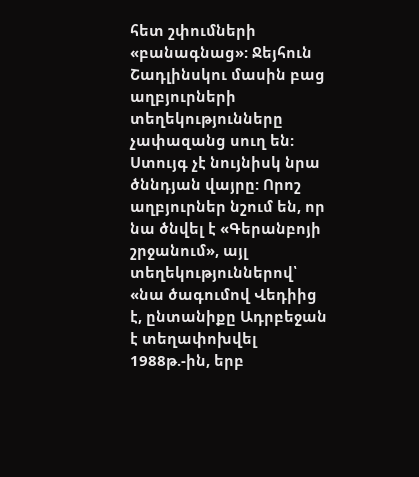հետ շփումների «բանագնաց»: Ջեյհուն Շադլինսկու մասին բաց աղբյուրների տեղեկությունները չափազանց սուղ են: Ստույգ չէ նույնիսկ նրա ծննդյան վայրը: Որոշ աղբյուրներ նշում են, որ նա ծնվել է «Գերանբոյի շրջանում», այլ տեղեկություններով՝ «նա ծագումով Վեդիից է, ընտանիքը Ադրբեջան է տեղափոխվել 1988թ.-ին, երբ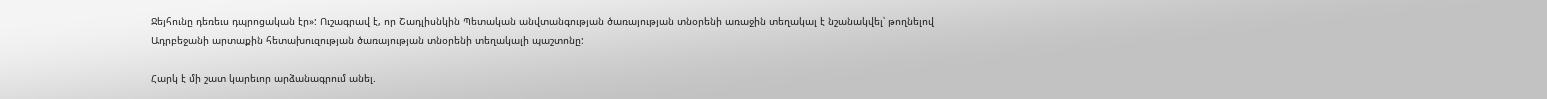Ջեյհունը դեռեւս դպրոցական էր»: Ուշագրավ է, որ Շադլիսնկին Պետական անվտանգության ծառայության տնօրենի առաջին տեղակալ է նշանակվել՝ թողնելով Ադրբեջանի արտաքին հետախուզության ծառայության տնօրենի տեղակալի պաշտոնը:

Հարկ է մի շատ կարեւոր արձանագրում անել.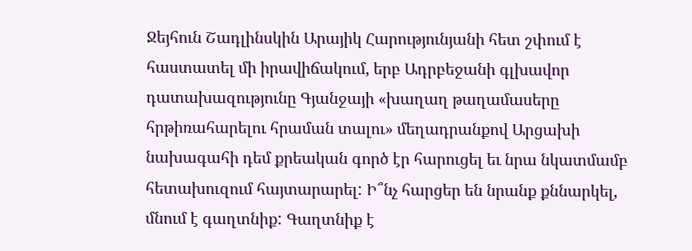Ջեյհուն Շադլինսկին Արայիկ Հարությունյանի հետ շփում է հաստատել մի իրավիճակում, երբ Ադրբեջանի գլխավոր դատախազությունը Գյանջայի «խաղաղ թաղամասերը հրթիռահարելու հրաման տալու» մեղադրանքով Արցախի նախագահի դեմ քրեական գործ էր հարուցել եւ նրա նկատմամբ հետախուզում հայտարարել: Ի՞նչ հարցեր են նրանք քննարկել, մնում է գաղտնիք: Գաղտնիք է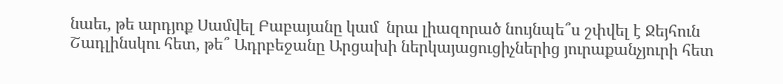նաեւ, թե արդյոք Սամվել Բաբայանը կամ  նրա լիազորած նույնպե՞ս շփվել է Ջեյհուն Շադլինսկու հետ, թե՞ Ադրբեջանը Արցախի ներկայացուցիչներից յուրաքանչյուրի հետ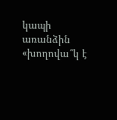կապի առանձին «խողովա՞կ է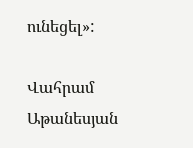ունեցել»:

Վահրամ Աթանեսյան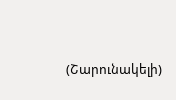(Շարունակելի)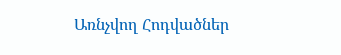Առնչվող Հոդվածներ